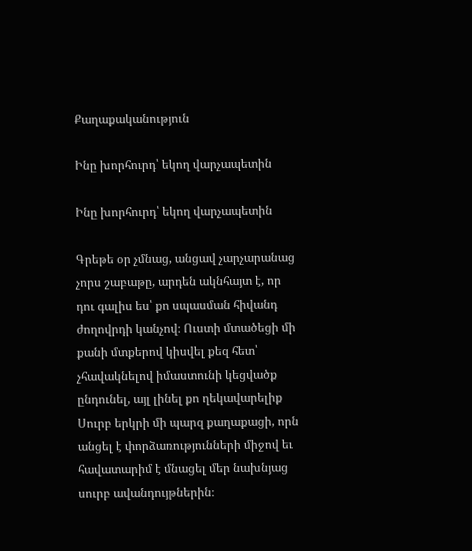Քաղաքականություն

Ինը խորհուրդ՝ եկող վարչապետին

Ինը խորհուրդ՝ եկող վարչապետին

Գրեթե օր չմնաց, անցավ չարչարանաց չորս շաբաթը, արդեն ակնհայտ է, որ դու գալիս ես՝ քո սպասման հիվանդ ժողովրդի կանչով։ Ուստի մտածեցի մի քանի մտքերով կիսվել քեզ հետ՝ չհավակնելով իմաստունի կեցվածք ընդունել, այլ լինել քո ղեկավարելիք Սուրբ երկրի մի պարզ քաղաքացի, որն անցել է փորձառությունների միջով եւ հավատարիմ է մնացել մեր նախնյաց սուրբ ավանդույթներին։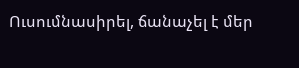Ուսումնասիրել, ճանաչել է մեր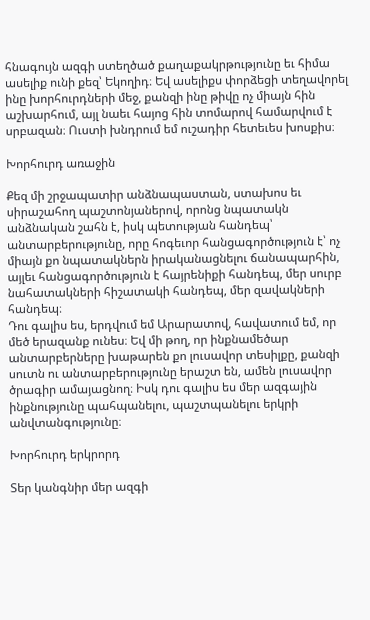հնագույն ազգի ստեղծած քաղաքակրթությունը եւ հիմա ասելիք ունի քեզ՝ Եկողիդ։ Եվ ասելիքս փորձեցի տեղավորել ինը խորհուրդների մեջ, քանզի ինը թիվը ոչ միայն հին աշխարհում, այլ նաեւ հայոց հին տոմարով համարվում է սրբազան։ Ուստի խնդրում եմ ուշադիր հետեւես խոսքիս։

Խորհուրդ առաջին

Քեզ մի շրջապատիր անձնապաստան, ստախոս եւ սիրաշահող պաշտոնյաներով, որոնց նպատակն անձնական շահն է, իսկ պետության հանդեպ՝ անտարբերությունը, որը հոգեւոր հանցագործություն է՝ ոչ միայն քո նպատակներն իրականացնելու ճանապարհին, այլեւ հանցագործություն է հայրենիքի հանդեպ, մեր սուրբ նահատակների հիշատակի հանդեպ, մեր զավակների հանդեպ։
Դու գալիս ես, երդվում եմ Արարատով, հավատում եմ, որ մեծ երազանք ունես։ Եվ մի թող, որ ինքնամեծար անտարբերները խաթարեն քո լուսավոր տեսիլքը, քանզի սուտն ու անտարբերությունը երաշտ են, ամեն լուսավոր ծրագիր ամայացնող։ Իսկ դու գալիս ես մեր ազգային ինքնությունը պահպանելու, պաշտպանելու երկրի անվտանգությունը։

Խորհուրդ երկրորդ

Տեր կանգնիր մեր ազգի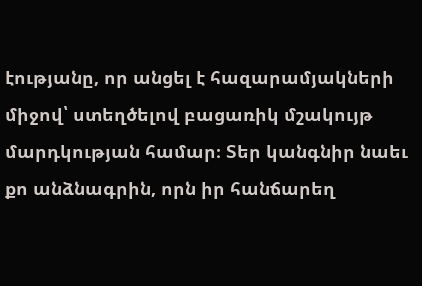էությանը, որ անցել է հազարամյակների միջով՝ ստեղծելով բացառիկ մշակույթ մարդկության համար։ Տեր կանգնիր նաեւ քո անձնագրին, որն իր հանճարեղ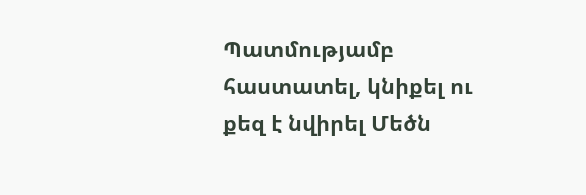Պատմությամբ հաստատել, կնիքել ու քեզ է նվիրել Մեծն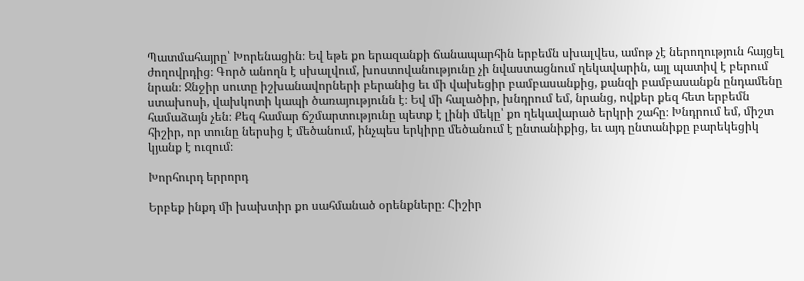Պատմահայրը՝ Խորենացին։ Եվ եթե քո երազանքի ճանապարհին երբեմն սխալվես, ամոթ չէ ներողություն հայցել ժողովրդից։ Գործ անողն է սխալվում, խոստովանությունը չի նվաստացնում ղեկավարին, այլ պատիվ է բերում նրան։ Ջնջիր սուտը իշխանավորների բերանից եւ մի վախեցիր բամբասանքից, քանզի բամբասանքն ընդամենը ստախոսի, վախկոտի կապի ծառայությունն է։ Եվ մի հալածիր, խնդրում եմ, նրանց, ովքեր քեզ հետ երբեմն համաձայն չեն։ Քեզ համար ճշմարտությունը պետք է լինի մեկը՝ քո ղեկավարած երկրի շահը։ Խնդրում եմ, միշտ հիշիր, որ տունը ներսից է մեծանում, ինչպես երկիրը մեծանում է ընտանիքից, եւ այդ ընտանիքը բարեկեցիկ կյանք է ուզում։

Խորհուրդ երրորդ

Երբեք ինքդ մի խախտիր քո սահմանած օրենքները։ Հիշիր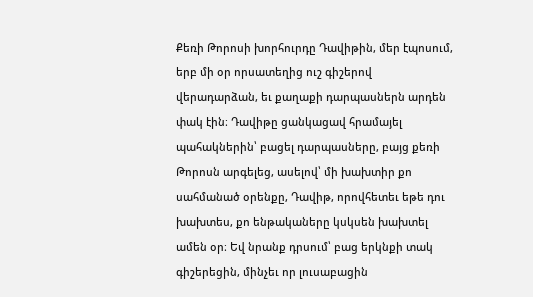Քեռի Թորոսի խորհուրդը Դավիթին, մեր էպոսում, երբ մի օր որսատեղից ուշ գիշերով վերադարձան, եւ քաղաքի դարպասներն արդեն փակ էին։ Դավիթը ցանկացավ հրամայել պահակներին՝ բացել դարպասները, բայց քեռի Թորոսն արգելեց, ասելով՝ մի խախտիր քո սահմանած օրենքը, Դավիթ, որովհետեւ եթե դու խախտես, քո ենթակաները կսկսեն խախտել ամեն օր։ Եվ նրանք դրսում՝ բաց երկնքի տակ գիշերեցին, մինչեւ որ լուսաբացին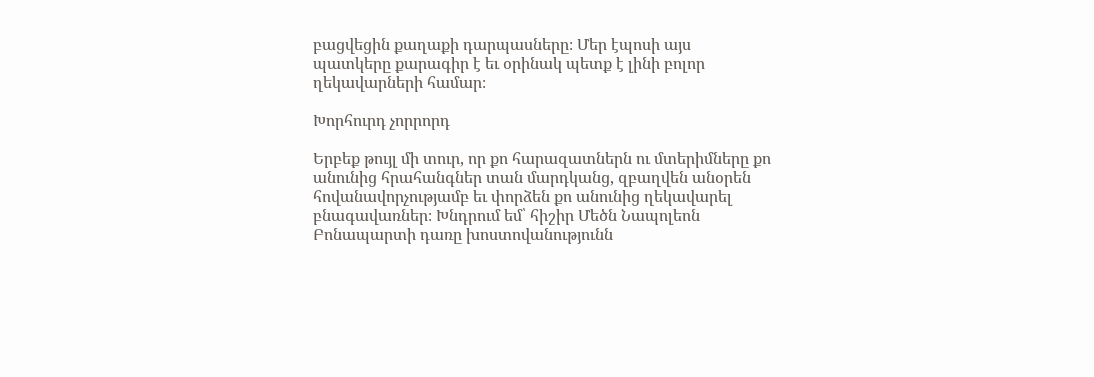բացվեցին քաղաքի դարպասները։ Մեր էպոսի այս պատկերը քարագիր է եւ օրինակ պետք է լինի բոլոր ղեկավարների համար։

Խորհուրդ չորրորդ

Երբեք թույլ մի տուր, որ քո հարազատներն ու մտերիմները քո անունից հրահանգներ տան մարդկանց, զբաղվեն անօրեն հովանավորչությամբ եւ փորձեն քո անունից ղեկավարել բնագավառներ։ Խնդրում եմ՝ հիշիր Մեծն Նապոլեոն Բոնապարտի դառը խոստովանությունն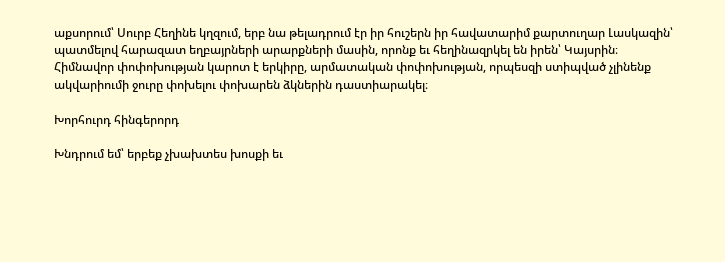աքսորում՝ Սուրբ Հեղինե կղզում, երբ նա թելադրում էր իր հուշերն իր հավատարիմ քարտուղար Լասկազին՝ պատմելով հարազատ եղբայրների արարքների մասին, որոնք եւ հեղինազրկել են իրեն՝ Կայսրին։
Հիմնավոր փոփոխության կարոտ է երկիրը, արմատական փոփոխության, որպեսզի ստիպված չլինենք ակվարիումի ջուրը փոխելու փոխարեն ձկներին դաստիարակել։

Խորհուրդ հինգերորդ

Խնդրում եմ՝ երբեք չխախտես խոսքի եւ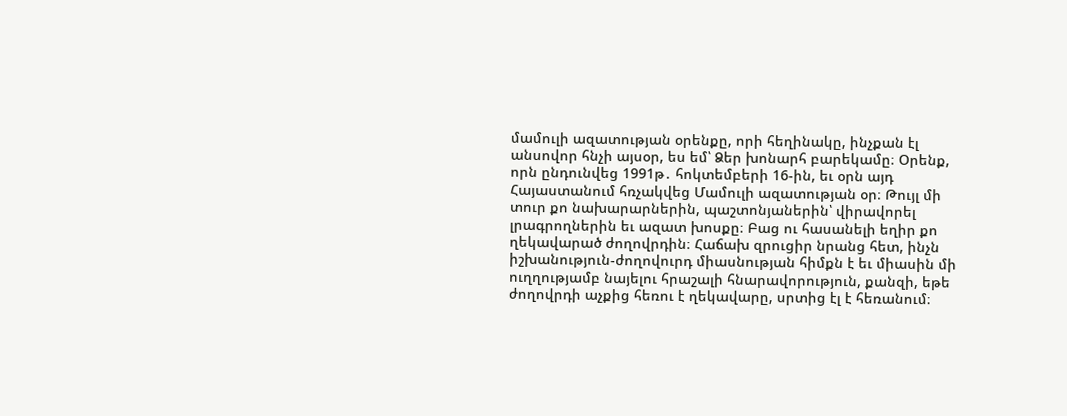մամուլի ազատության օրենքը, որի հեղինակը, ինչքան էլ անսովոր հնչի այսօր, ես եմ՝ Ձեր խոնարհ բարեկամը։ Օրենք, որն ընդունվեց 1991թ․ հոկտեմբերի 16-ին, եւ օրն այդ Հայաստանում հռչակվեց Մամուլի ազատության օր։ Թույլ մի տուր քո նախարարներին, պաշտոնյաներին՝ վիրավորել լրագրողներին եւ ազատ խոսքը։ Բաց ու հասանելի եղիր քո ղեկավարած ժողովրդին։ Հաճախ զրուցիր նրանց հետ, ինչն իշխանություն-ժողովուրդ միասնության հիմքն է եւ միասին մի ուղղությամբ նայելու հրաշալի հնարավորություն, քանզի, եթե ժողովրդի աչքից հեռու է ղեկավարը, սրտից էլ է հեռանում։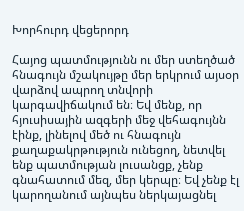Խորհուրդ վեցերորդ

Հայոց պատմությունն ու մեր ստեղծած հնագույն մշակույթը մեր երկրում այսօր վարձով ապրող տնվորի կարգավիճակում են։ Եվ մենք, որ հյուսիսային ազգերի մեջ վեհագույնն էինք, լինելով մեծ ու հնագույն քաղաքակրթություն ունեցող, նետվել ենք պատմության լուսանցք, չենք գնահատում մեզ, մեր կերպը։ Եվ չենք էլ կարողանում այնպես ներկայացնել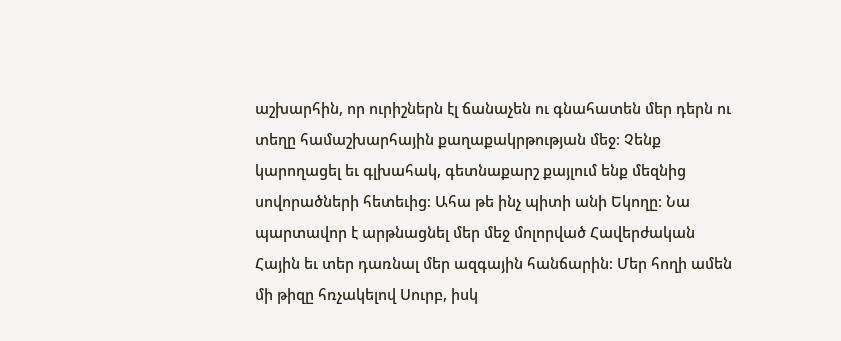աշխարհին, որ ուրիշներն էլ ճանաչեն ու գնահատեն մեր դերն ու տեղը համաշխարհային քաղաքակրթության մեջ։ Չենք կարողացել եւ գլխահակ, գետնաքարշ քայլում ենք մեզնից սովորածների հետեւից։ Ահա թե ինչ պիտի անի Եկողը։ Նա պարտավոր է արթնացնել մեր մեջ մոլորված Հավերժական Հային եւ տեր դառնալ մեր ազգային հանճարին։ Մեր հողի ամեն մի թիզը հռչակելով Սուրբ, իսկ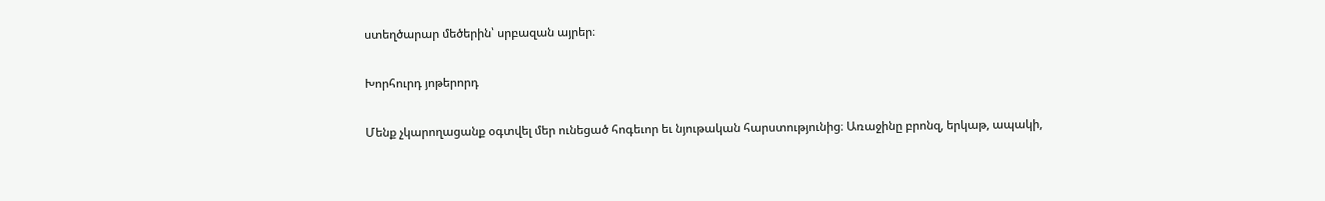ստեղծարար մեծերին՝ սրբազան այրեր։

Խորհուրդ յոթերորդ

Մենք չկարողացանք օգտվել մեր ունեցած հոգեւոր եւ նյութական հարստությունից։ Առաջինը բրոնզ, երկաթ, ապակի,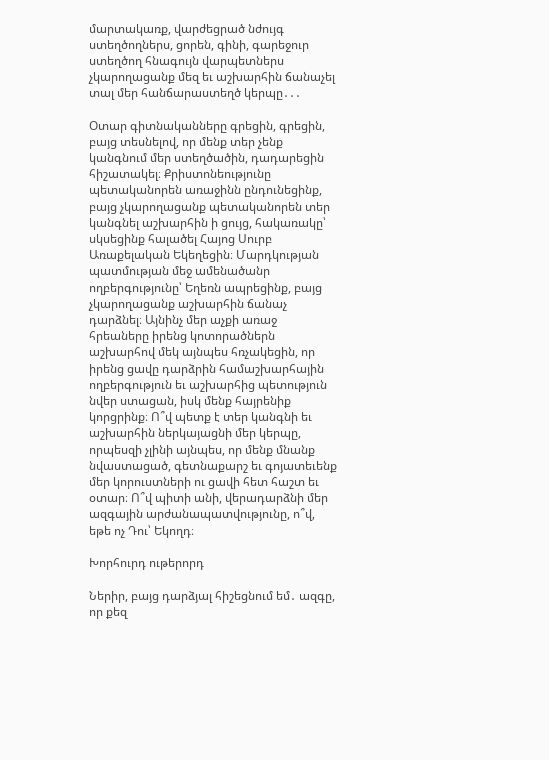մարտակառք, վարժեցրած նժույգ ստեղծողներս, ցորեն, գինի, գարեջուր ստեղծող հնագույն վարպետներս չկարողացանք մեզ եւ աշխարհին ճանաչել տալ մեր հանճարաստեղծ կերպը․․․

Օտար գիտնականները գրեցին, գրեցին, բայց տեսնելով, որ մենք տեր չենք կանգնում մեր ստեղծածին, դադարեցին հիշատակել։ Քրիստոնեությունը պետականորեն առաջինն ընդունեցինք, բայց չկարողացանք պետականորեն տեր կանգնել աշխարհին ի ցույց, հակառակը՝ սկսեցինք հալածել Հայոց Սուրբ Առաքելական Եկեղեցին։ Մարդկության պատմության մեջ ամենածանր ողբերգությունը՝ Եղեռն ապրեցինք, բայց չկարողացանք աշխարհին ճանաչ դարձնել։ Այնինչ մեր աչքի առաջ հրեաները իրենց կոտորածներն աշխարհով մեկ այնպես հռչակեցին, որ իրենց ցավը դարձրին համաշխարհային ողբերգություն եւ աշխարհից պետություն նվեր ստացան, իսկ մենք հայրենիք կորցրինք։ Ո՞վ պետք է տեր կանգնի եւ աշխարհին ներկայացնի մեր կերպը, որպեսզի չլինի այնպես, որ մենք մնանք նվաստացած, գետնաքարշ եւ գոյատեւենք մեր կորուստների ու ցավի հետ հաշտ եւ օտար։ Ո՞վ պիտի անի, վերադարձնի մեր ազգային արժանապատվությունը, ո՞վ, եթե ոչ Դու՝ Եկողդ։

Խորհուրդ ութերորդ

Ներիր, բայց դարձյալ հիշեցնում եմ․ ազգը, որ քեզ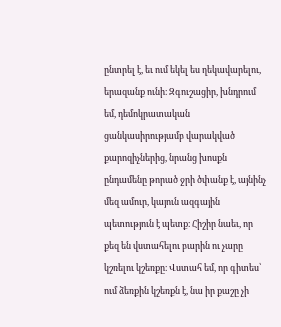ընտրել է, եւ ում եկել ես ղեկավարելու, երազանք ունի։ Զգուշացիր, խնդրում եմ, դեմոկրատական ցանկասիրությամբ վարակված քարոզիչներից, նրանց խոսքն ընդամենը թորած ջրի ծփանք է, այնինչ մեզ ամուր, կայուն ազգային պետություն է պետք։ Հիշիր նաեւ, որ քեզ են վստահելու բարին ու չարը կշռելու կշեռքը։ Վստահ եմ, որ գիտես՝ ում ձեռքին կշեռքն է, նա իր քաշը չի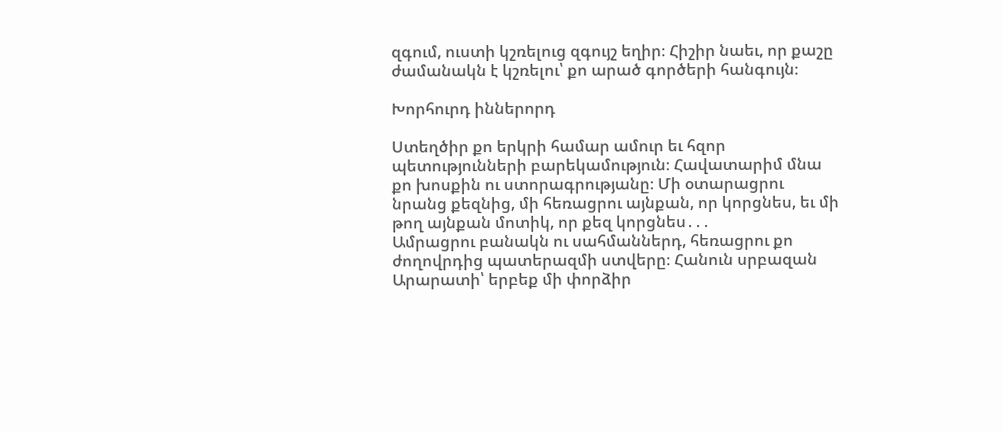զգում, ուստի կշռելուց զգույշ եղիր։ Հիշիր նաեւ, որ քաշը ժամանակն է կշռելու՝ քո արած գործերի հանգույն։

Խորհուրդ իններորդ

Ստեղծիր քո երկրի համար ամուր եւ հզոր պետությունների բարեկամություն։ Հավատարիմ մնա քո խոսքին ու ստորագրությանը։ Մի օտարացրու նրանց քեզնից, մի հեռացրու այնքան, որ կորցնես, եւ մի թող այնքան մոտիկ, որ քեզ կորցնես․․․
Ամրացրու բանակն ու սահմաններդ, հեռացրու քո ժողովրդից պատերազմի ստվերը։ Հանուն սրբազան Արարատի՝ երբեք մի փորձիր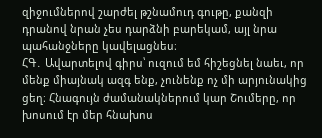զիջումներով շարժել թշնամուդ գութը, քանզի դրանով նրան չես դարձնի բարեկամ, այլ նրա պահանջները կավելացնես։
ՀԳ․ Ավարտելով գիրս՝ ուզում եմ հիշեցնել նաեւ, որ մենք միայնակ ազգ ենք, չունենք ոչ մի արյունակից ցեղ։ Հնագույն ժամանակներում կար Շումերը, որ խոսում էր մեր հնախոս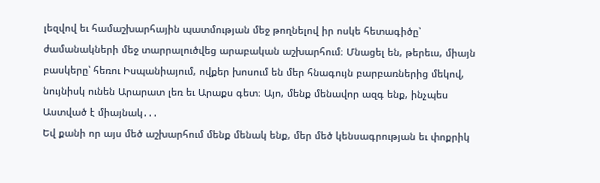լեզվով եւ համաշխարհային պատմության մեջ թողնելով իր ոսկե հետագիծը՝ ժամանակների մեջ տարրալուծվեց արաբական աշխարհում։ Մնացել են, թերեւս, միայն բասկերը՝ հեռու Իսպանիայում, ովքեր խոսում են մեր հնագույն բարբառներից մեկով, նույնիսկ ունեն Արարատ լեռ եւ Արաքս գետ։ Այո, մենք մենավոր ազգ ենք, ինչպես Աստված է միայնակ․․․
Եվ քանի որ այս մեծ աշխարհում մենք մենակ ենք, մեր մեծ կենսագրության եւ փոքրիկ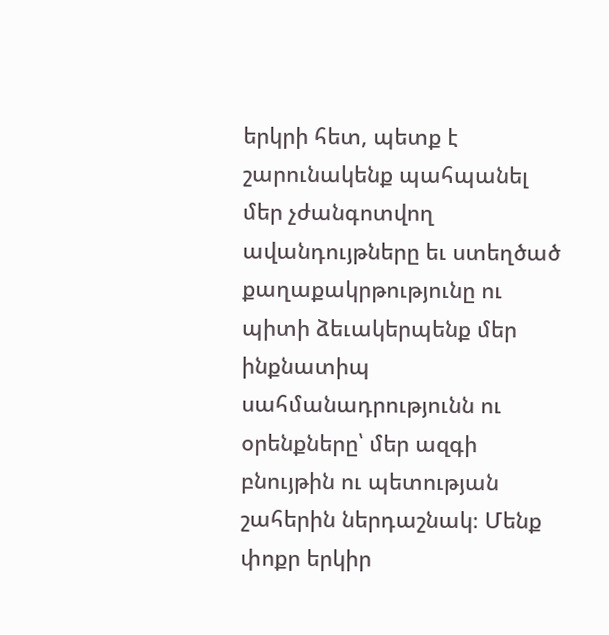երկրի հետ, պետք է շարունակենք պահպանել մեր չժանգոտվող ավանդույթները եւ ստեղծած քաղաքակրթությունը ու պիտի ձեւակերպենք մեր ինքնատիպ սահմանադրությունն ու օրենքները՝ մեր ազգի բնույթին ու պետության շահերին ներդաշնակ։ Մենք փոքր երկիր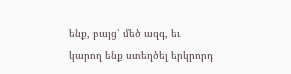ենք, բայց՝ մեծ ազգ, եւ կարող ենք ստեղծել երկրորդ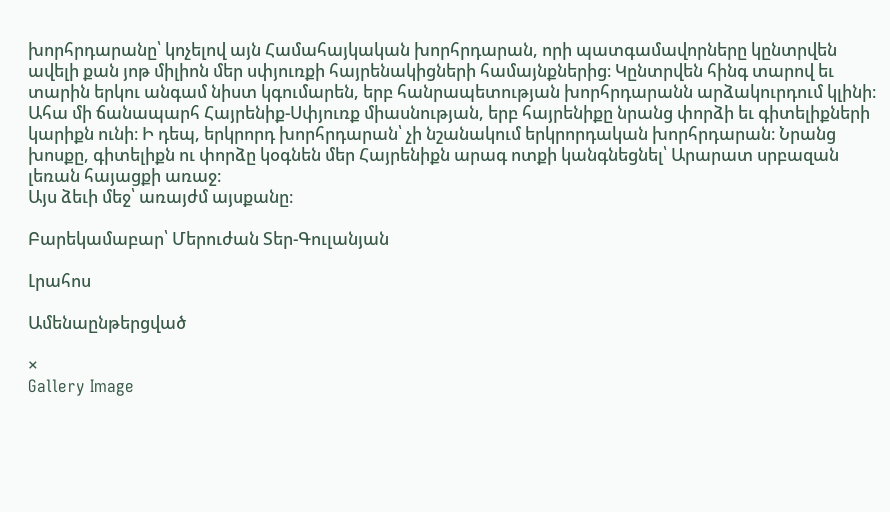խորհրդարանը՝ կոչելով այն Համահայկական խորհրդարան, որի պատգամավորները կընտրվեն ավելի քան յոթ միլիոն մեր սփյուռքի հայրենակիցների համայնքներից։ Կընտրվեն հինգ տարով եւ տարին երկու անգամ նիստ կգումարեն, երբ հանրապետության խորհրդարանն արձակուրդում կլինի։ Ահա մի ճանապարհ Հայրենիք-Սփյուռք միասնության, երբ հայրենիքը նրանց փորձի եւ գիտելիքների կարիքն ունի։ Ի դեպ, երկրորդ խորհրդարան՝ չի նշանակում երկրորդական խորհրդարան։ Նրանց խոսքը, գիտելիքն ու փորձը կօգնեն մեր Հայրենիքն արագ ոտքի կանգնեցնել՝ Արարատ սրբազան լեռան հայացքի առաջ։
Այս ձեւի մեջ՝ առայժմ այսքանը։

Բարեկամաբար՝ Մերուժան Տեր-Գուլանյան

Լրահոս

Ամենաընթերցված

×
Gallery Image